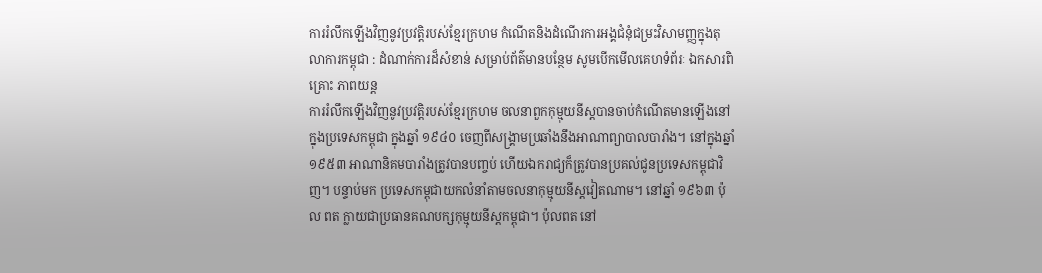ការរំលឹកឡើងវិញនូវប្រវត្តិរបស់ខ្មែរក្រហម កំណើតនិងដំណើរការអង្គជំនុំជម្រះវិសាមញ្ញក្នុងតុលាការកម្ពុជា : ដំណាក់ការដ៏សំខាន់ សម្រាប់ព័ត៌មានបន្ថែម សូមបើកមើលគេហទំព័រៈ ឯកសារពិគ្រោះ ភាពយន្ត
ការរំលឹកឡើងវិញនូវប្រវត្តិរបស់ខ្មែរក្រហម ចលនាពួកកុម្មុយនីស្តបានចាប់កំណើតមានឡើងនៅក្នុងប្រទេសកម្ពុជា ក្នុងឆ្នាំ ១៩៤០ ចេញពីសង្គ្រាមប្រឆាំងនឹងអាណាព្យាបាលបារាំង។ នៅក្នុងឆ្នាំ១៩៥៣ អាណានិគមបារាំងត្រូវបានបញ្ចប់ ហើយឯករាជ្យក៏ត្រូវបានប្រគល់ជូនប្រទេសកម្ពុជាវិញ។ បន្ទាប់មក ប្រទេសកម្ពុជាយកលំនាំតាមចលនាកុម្មុយនីស្តវៀតណាម។ នៅឆ្នាំ ១៩៦៣ ប៉ុល ពត ក្លាយជាប្រធានគណបក្សកុម្មុយនីស្តកម្ពុជា។ ប៉ុលពត នៅ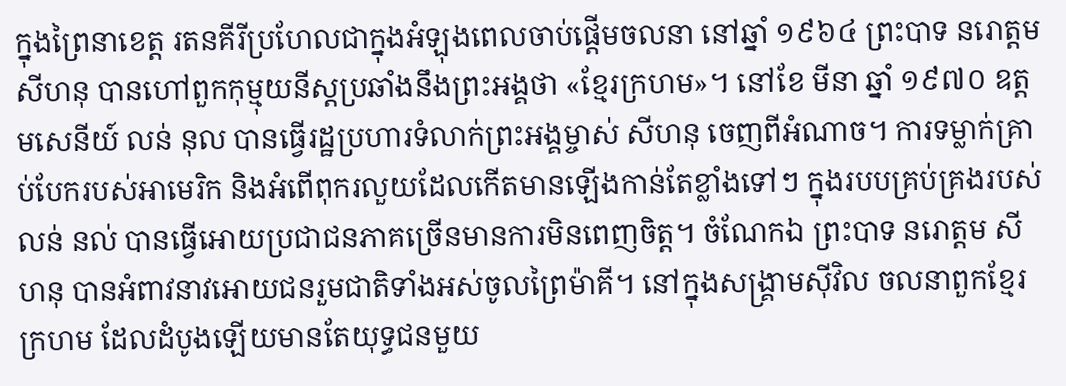ក្នុងព្រៃនាខេត្ត រតនគីរីប្រហែលជាក្នុងអំឡុងពេលចាប់ផ្តើមចលនា នៅឆ្នាំ ១៩៦៤ ព្រះបាទ នរោត្តម សីហនុ បានហៅពួកកុម្មុយនីស្តប្រឆាំងនឹងព្រះអង្គថា «ខ្មែរក្រហម»។ នៅខែ មីនា ឆ្នាំ ១៩៧០ ឧត្តមសេនីយ៍ លន់ នុល បានធ្វើរដ្ឋប្រហារទំលាក់ព្រះអង្គម្ចាស់ សីហនុ ចេញពីអំណាច។ ការទម្លាក់គ្រាប់បែករបស់អាមេរិក និងអំពើពុករលួយដែលកើតមានឡើងកាន់តែខ្លាំងទៅៗ ក្នុងរបបគ្រប់គ្រងរបស់ លន់ នល់ បានធ្វើអោយប្រជាជនភាគច្រើនមានការមិនពេញចិត្ត។ ចំណែកឯ ព្រះបាទ នរោត្តម សីហនុ បានអំពាវនាវអោយជនរួមជាតិទាំងអស់ចូលព្រៃម៉ាគី។ នៅក្នុងសង្គ្រាមស៊ីវិល ចលនាពួកខ្មែរក្រហម ដែលដំបូងឡើយមានតែយុទ្ធជនមួយ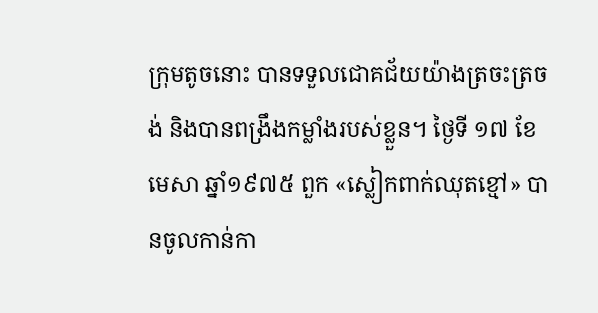ក្រុមតូចនោះ បានទទួលជោគជ័យយ៉ាងត្រចះត្រចង់ និងបានពង្រឹងកម្លាំងរបស់ខ្លួន។ ថ្ងៃទី ១៧ ខែមេសា ឆ្នាំ១៩៧៥ ពួក «ស្លៀកពាក់ឈុតខ្មៅ» បានចូលកាន់កា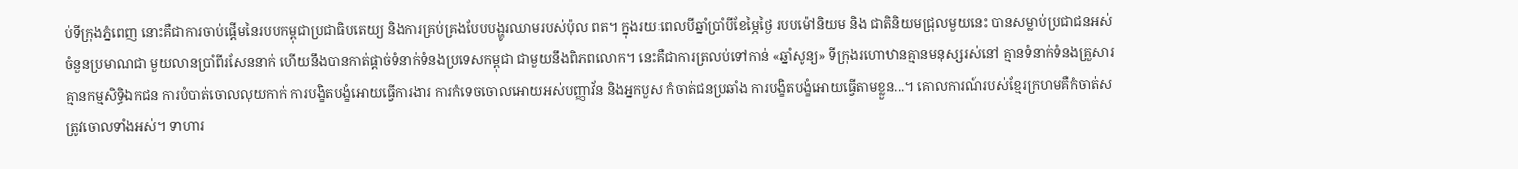ប់ទីក្រុងភ្នំពេញ នោះគឺជាការចាប់ផ្តើមនៃរបបកម្ពុជាប្រជាធិបតេយ្យ និងការគ្រប់គ្រងបែបបង្ហូរឈាមរបស់ប៉ុល ពត។ ក្នុងរយៈពេលបីឆ្នាំប្រាំបីខែម្ភៃថ្ងៃ របបម៉ៅនិយម និង ជាតិនិយមជ្រុលមួយនេះ បានសម្លាប់ប្រជាជនអស់ចំនួនប្រមាណជា មួយលានប្រាំពីរសែននាក់ ហើយនឹងបានកាត់ផ្តាច់ទំនាក់ទំនងប្រទេសកម្ពុជា ជាមួយនឹងពិភពលោក។ នេះគឺជាការត្រលប់ទៅកាន់ «ឆ្នាំសូន្យ» ទីក្រុងរហោឋានគ្មានមនុស្សរស់នៅ គ្មានទំនាក់ទំនងគ្រួសារ គ្មានកម្មសិទិ្ធឯកជន ការបំបាត់ចោលលុយកាក់ ការបង្ខិតបង្ខំអោយធ្វើការងារ ការកំទេចចោលអោយអស់បញ្ញាវ័ន និងអ្នកបួស កំចាត់ជនប្រឆាំង ការបង្ខិតបង្ខំអោយធ្វើតាមខ្លួន...។ គោលការណ៍របស់ខ្មែរក្រហមគឺកំចាត់សត្រូវចោលទាំងអស់។ ទាហារ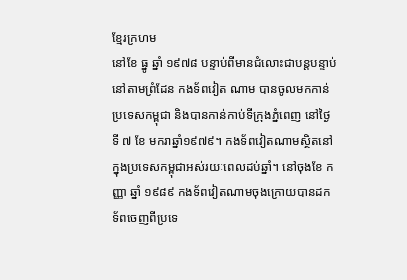ខ្មែរក្រហម
នៅខែ ធ្នូ ឆ្នាំ ១៩៧៨ បន្ទាប់ពីមានជំលោះជាបន្តបន្ទាប់នៅតាមព្រំដែន កងទ័ពវៀត ណាម បានចូលមកកាន់ប្រទេសកម្ពុជា និងបានកាន់កាប់ទីក្រុងភ្នំពេញ នៅថ្ងៃទី ៧ ខែ មករាឆ្នាំ១៩៧៩។ កងទ័ពវៀតណាមស្ថិតនៅក្នុងប្រទេសកម្ពុជាអស់រយៈពេលដប់ឆ្នាំ។ នៅចុងខែ កញ្ញា ឆ្នាំ ១៩៨៩ កងទ័ពវៀតណាមចុងក្រោយបានដកទ័ពចេញពីប្រទេ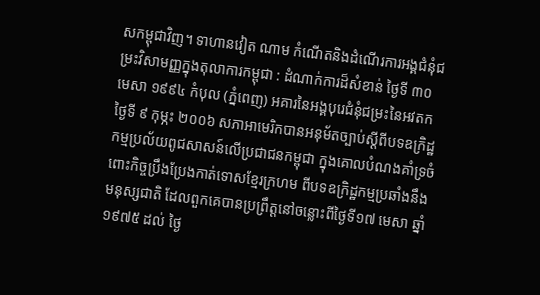សកម្ពុជាវិញ។ ទាហានវៀត ណាម កំណើតនិងដំណើរការអង្គជំនុំជម្រះវិសាមញ្ញក្នុងតុលាការកម្ពុជា : ដំណាក់ការដ៏សំខាន់ ថ្ងៃទី ៣០ មេសា ១៩៩៤ កំបុល (ភ្នំពេញ) អគារនៃអង្គបុរេជំនុំជម្រះនៃអវតក ថ្ងៃទី ៩ កុម្ភះ ២០០៦ សភាអាមេរិកបានអនុម័តច្បាប់ស្តីពីបទឧក្រិដ្ឋកម្មប្រល័យពូជសាសន៍លើប្រជាជនកម្ពុជា ក្នុងគោលបំណងគាំទ្រចំពោះកិច្ចប្រឹងប្រែងកាត់ទោសខ្មែរក្រហម ពីបទឧក្រិដ្ឋកម្មប្រឆាំងនឹងមនុស្សជាតិ ដែលពួកគេបានប្រព្រឹត្តនៅចន្លោះពីថ្ងៃទី១៧ មេសា ឆ្នាំ១៩៧៥ ដល់ ថ្ងៃ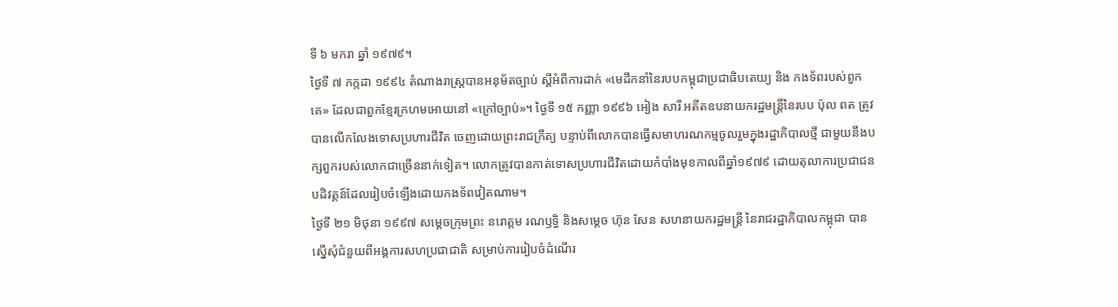ទី ៦ មករា ឆ្នាំ ១៩៧៩។
ថ្ងៃទី ៧ កក្កដា ១៩៩៤ តំណាងរាស្រ្តបានអនុម័តច្បាប់ ស្តីអំពីការដាក់ «មេដឹកនាំនៃរបបកម្ពុជាប្រជាធិបតេយ្យ និង កងទ័ពរបស់ពួកគេ» ដែលជាពួកខ្មែរក្រហមអោយនៅ «ក្រៅច្បាប់»។ ថ្ងៃទី ១៥ កញ្ញា ១៩៩៦ អៀង សារី អតីតឧបនាយករដ្ឋមន្ត្រីនៃរបប ប៉ុល ពត ត្រូវបានលើកលែងទោសប្រហារជីវិត ចេញដោយព្រះរាជក្រឹត្យ បន្ទាប់ពីលោកបានធ្វើសមាហរណកម្មចូលរួមក្នុងរដ្ឋាភិបាលថ្មី ជាមួយនឹងបក្សពួករបស់លោកជាច្រើននាក់ទៀត។ លោកត្រូវបានកាត់ទោសប្រហារជីវិតដោយកំបាំងមុខកាលពីឆ្នាំ១៩៧៩ ដោយតុលាការប្រជាជនបដិវត្តន៍ដែលរៀបចំឡើងដោយកងទ័ពវៀតណាម។
ថ្ងៃទី ២១ មិថុនា ១៩៩៧ សម្តេចក្រុមព្រះ នរោត្តម រណឫទិ្ធ និងសម្ដេច ហ៊ុន សែន សហនាយករដ្ឋមន្រ្តី នៃរាជរដ្ឋាភិបាលកម្ពុជា បានស្នើសុំជំនួយពីអង្គការសហប្រជាជាតិ សម្រាប់ការរៀបចំដំណើរ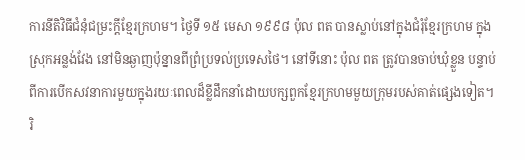ការនីតិវិធីជំនុំជម្រះក្តីខ្មែរក្រហម។ ថ្ងៃទី ១៥ មេសា ១៩៩៨ ប៉ុល ពត បានស្លាប់នៅក្នុងជំរុំខ្មែរក្រហម ក្នុងស្រុកអន្លង់វែង នៅមិនឆ្ងាញប៉ុន្នានពីព្រំប្រទល់ប្រទេសថៃ។ នៅទីនោះ ប៉ុល ពត ត្រូវបានចាប់ឃុំខ្លួន បន្ទាប់ពីការបើកសវនាការមួយក្នុងរយៈពេលដ៏ខ្លីដឹកនាំដោយបក្សពួកខ្មែរក្រហមមួយក្រុមរបស់គាត់ផ្សេងទៀត។
រិ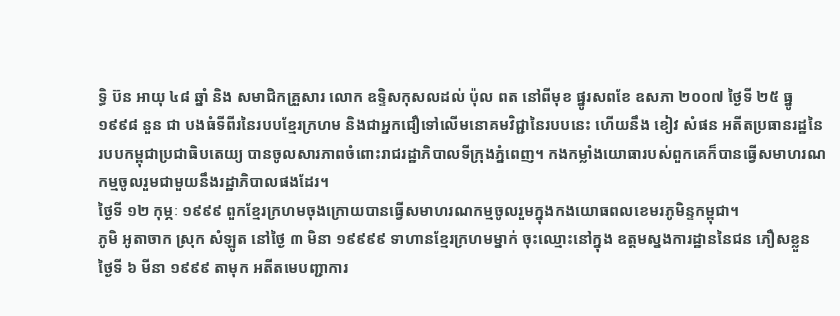ទ្ធិ ប៊ន អាយុ ៤៨ ឆ្នាំ និង សមាជិកគ្រួសារ លោក ឧទ្ទិសកុសលដល់ ប៉ុល ពត នៅពីមុខ ផ្នូរសពខែ ឧសភា ២០០៧ ថ្ងៃទី ២៥ ធ្នូ ១៩៩៨ នួន ជា បងធំទីពីរនៃរបបខ្មែរក្រហម និងជាអ្នកជឿទៅលើមនោគមវិជ្ជានៃរបបនេះ ហើយនឹង ខៀវ សំផន អតីតប្រធានរដ្ឋនៃរបបកម្ពុជាប្រជាធិបតេយ្យ បានចូលសារភាពចំពោះរាជរដ្ឋាភិបាលទីក្រុងភ្នំពេញ។ កងកម្លាំងយោធារបស់ពួកគេក៏បានធ្វើសមាហរណកម្មចូលរួមជាមួយនឹងរដ្ឋាភិបាលផងដែរ។
ថ្ងៃទី ១២ កុម្ភៈ ១៩៩៩ ពួកខ្មែរក្រហមចុងក្រោយបានធ្វើសមាហរណកម្មចូលរួមក្នុងកងយោធពលខេមរភូមិន្ទកម្ពុជា។
ភូមិ អូតាចាក ស្រុក សំឡូត នៅថ្ងៃ ៣ មិនា ១៩៩៩៩ ទាហានខ្មែរក្រហមម្នាក់ ចុះឈ្មោះនៅក្នុង ឧត្តមស្នងការដ្ឋាននៃជន ភឿសខ្លួន
ថ្ងៃទី ៦ មីនា ១៩៩៩ តាមុក អតីតមេបញ្ជាការ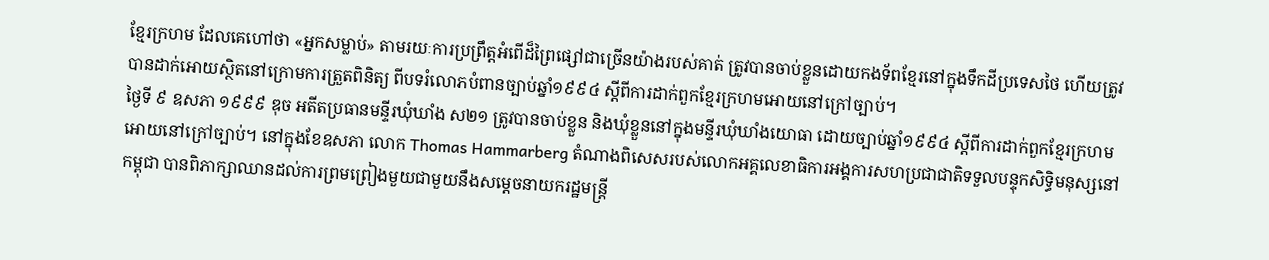ខ្មែរក្រហម ដែលគេហៅថា «អ្នកសម្លាប់» តាមរយៈការប្រព្រឹត្តអំពើដ៏ព្រៃផ្សៅជាច្រើនយ៉ាងរបស់គាត់ ត្រូវបានចាប់ខ្លួនដោយកងទ័ពខ្មែរនៅក្នុងទឹកដីប្រទេសថៃ ហើយត្រូវបានដាក់អោយស្ថិតនៅក្រោមការត្រួតពិនិត្យ ពីបទរំលោភបំពានច្បាប់ឆ្នាំ១៩៩៤ ស្តីពីការដាក់ពួកខ្មែរក្រហមអោយនៅក្រៅច្បាប់។
ថ្ងៃទី ៩ ឧសភា ១៩៩៩ ឌុច អតីតប្រធានមន្ទីរឃុំឃាំង ស២១ ត្រូវបានចាប់ខ្លួន និងឃុំខ្លួននៅក្នុងមន្ទីរឃុំឃាំងយោធា ដោយច្បាប់ឆ្នាំ១៩៩៤ ស្តីពីការដាក់ពួកខ្មែរក្រហមអោយនៅក្រៅច្បាប់។ នៅក្នុងខែឧសភា លោក Thomas Hammarberg តំណាងពិសេសរបស់លោកអគ្គលេខាធិការអង្គការសហប្រជាជាតិទទួលបន្ទុកសិទ្ធិមនុស្សនៅកម្ពុជា បានពិភាក្សាឈានដល់ការព្រមព្រៀងមួយជាមួយនឹងសម្ដេចនាយករដ្ឋមន្ត្រី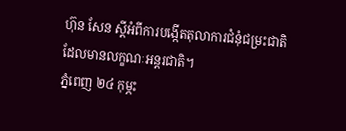ហ៊ុន សែន ស្តីអំពីការបង្កើតតុលាការជំនុំជម្រះជាតិ ដែលមានលក្ខណៈអន្តរជាតិ។
ភ្នំពេញ ២៤ កុម្ភះ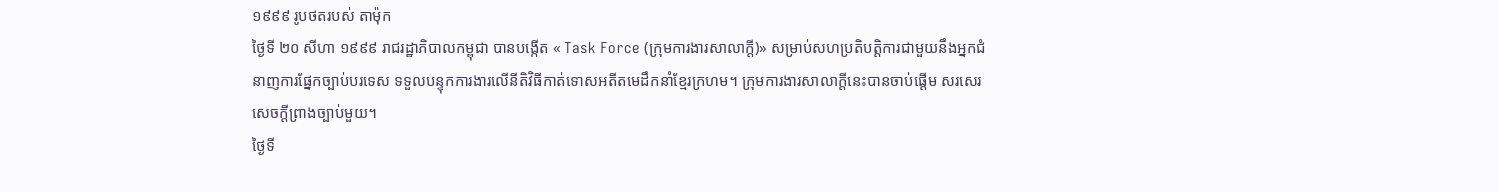១៩៩៩ រូបថតរបស់ តាម៉ុក
ថ្ងៃទី ២០ សីហា ១៩៩៩ រាជរដ្ឋាភិបាលកម្ពុជា បានបង្កើត « Task Force (ក្រុមការងារសាលាក្តី)» សម្រាប់សហប្រតិបត្តិការជាមួយនឹងអ្នកជំនាញការផ្នែកច្បាប់បរទេស ទទួលបន្ទុកការងារលើនីតិវិធីកាត់ទោសអតីតមេដឹកនាំខ្មែរក្រហម។ ក្រុមការងារសាលាក្តីនេះបានចាប់ផ្តើម សរសេរសេចក្តីព្រាងច្បាប់មួយ។
ថ្ងៃទី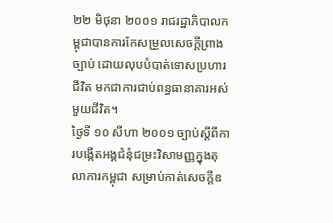២២ មិថុនា ២០០១ រាជរដ្ឋាភិបាលកម្ពុជាបានការកែសម្រួលសេចក្តីព្រាងច្បាប់ ដោយលុបបំបាត់ទោសប្រហារជីវិត មកជាការជាប់ពន្ធធានាគារអស់មួយជីវិត។
ថ្ងៃទី ១០ សីហា ២០០១ ច្បាប់ស្តីពីការបង្កើតអង្គជំនុំជម្រះវិសាមញ្ញក្នុងតុលាការកម្ពុជា សម្រាប់កាត់សេចក្តីឧ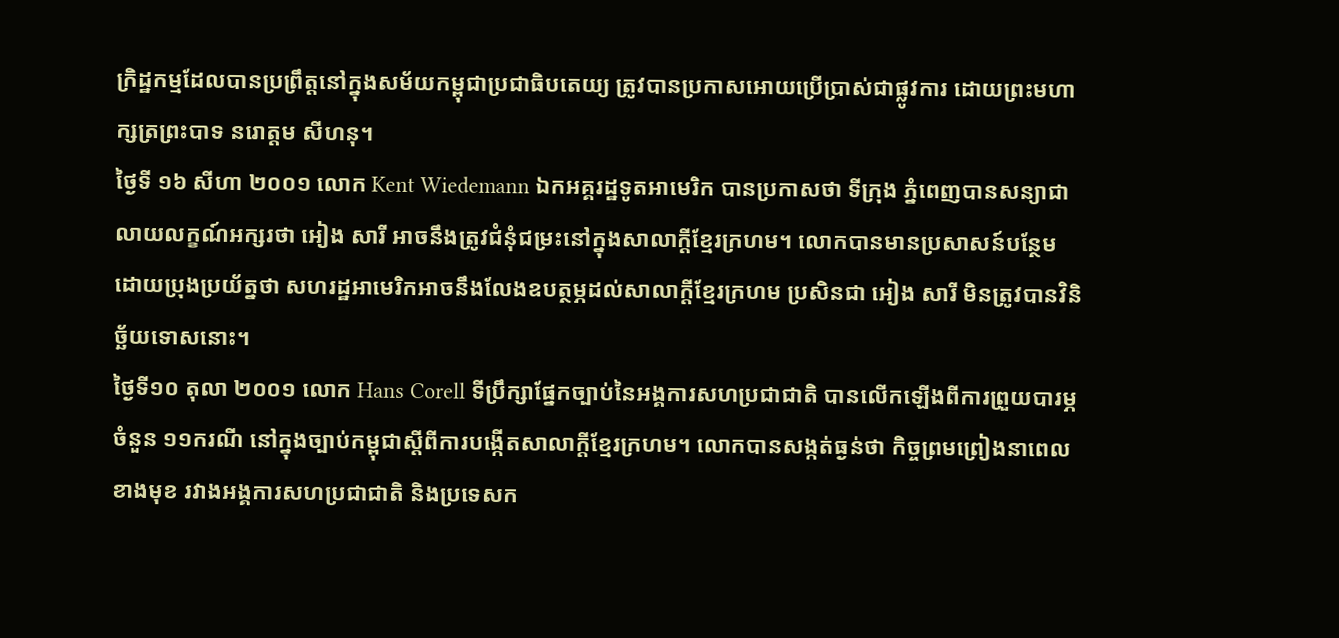ក្រិដ្ឋកម្មដែលបានប្រព្រឹត្តនៅក្នុងសម័យកម្ពុជាប្រជាធិបតេយ្យ ត្រូវបានប្រកាសអោយប្រើប្រាស់ជាផ្លូវការ ដោយព្រះមហាក្សត្រព្រះបាទ នរោត្តម សីហនុ។
ថ្ងៃទី ១៦ សីហា ២០០១ លោក Kent Wiedemann ឯកអគ្គរដ្ឋទូតអាមេរិក បានប្រកាសថា ទីក្រុង ភ្នំពេញបានសន្យាជាលាយលក្ខណ៍អក្សរថា អៀង សារី អាចនឹងត្រូវជំនុំជម្រះនៅក្នុងសាលាក្តីខ្មែរក្រហម។ លោកបានមានប្រសាសន៍បន្ថែមដោយប្រុងប្រយ័ត្នថា សហរដ្ឋអាមេរិកអាចនឹងលែងឧបត្ថម្ភដល់សាលាក្តីខ្មែរក្រហម ប្រសិនជា អៀង សារី មិនត្រូវបានវិនិច្ឆ័យទោសនោះ។
ថ្ងៃទី១០ តុលា ២០០១ លោក Hans Corell ទីប្រឹក្សាផ្នែកច្បាប់នៃអង្គការសហប្រជាជាតិ បានលើកឡើងពីការព្រួយបារម្ភចំនួន ១១ករណី នៅក្នុងច្បាប់កម្ពុជាស្តីពីការបង្កើតសាលាក្តីខ្មែរក្រហម។ លោកបានសង្កត់ធ្ងន់ថា កិច្ចព្រមព្រៀងនាពេលខាងមុខ រវាងអង្គការសហប្រជាជាតិ និងប្រទេសក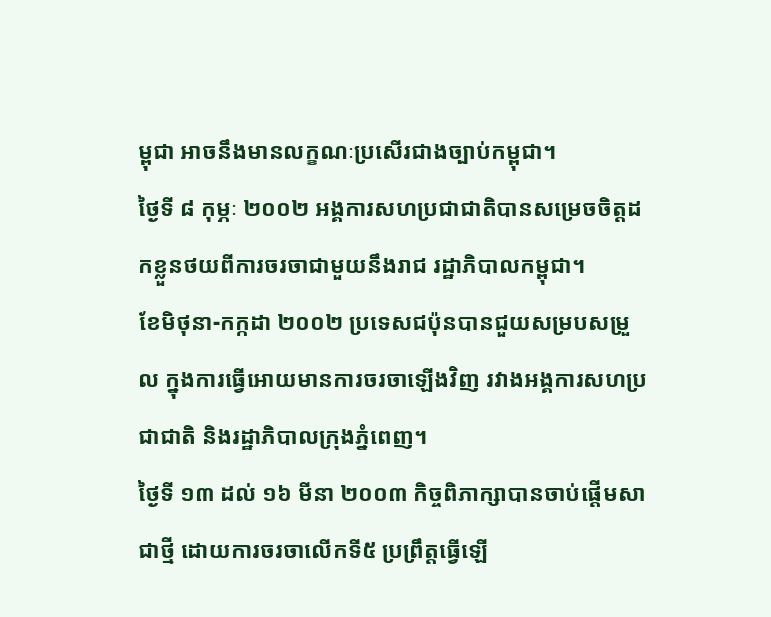ម្ពុជា អាចនឹងមានលក្ខណៈប្រសើរជាងច្បាប់កម្ពុជា។
ថ្ងៃទី ៨ កុម្ភៈ ២០០២ អង្គការសហប្រជាជាតិបានសម្រេចចិត្តដកខ្លួនថយពីការចរចាជាមួយនឹងរាជ រដ្ឋាភិបាលកម្ពុជា។
ខែមិថុនា-កក្កដា ២០០២ ប្រទេសជប៉ុនបានជួយសម្របសម្រួល ក្នុងការធ្វើអោយមានការចរចាឡើងវិញ រវាងអង្គការសហប្រជាជាតិ និងរដ្ឋាភិបាលក្រុងភ្នំពេញ។
ថ្ងៃទី ១៣ ដល់ ១៦ មីនា ២០០៣ កិច្ចពិភាក្សាបានចាប់ផ្តើមសាជាថ្មី ដោយការចរចាលើកទី៥ ប្រព្រឹត្តធ្វើឡើ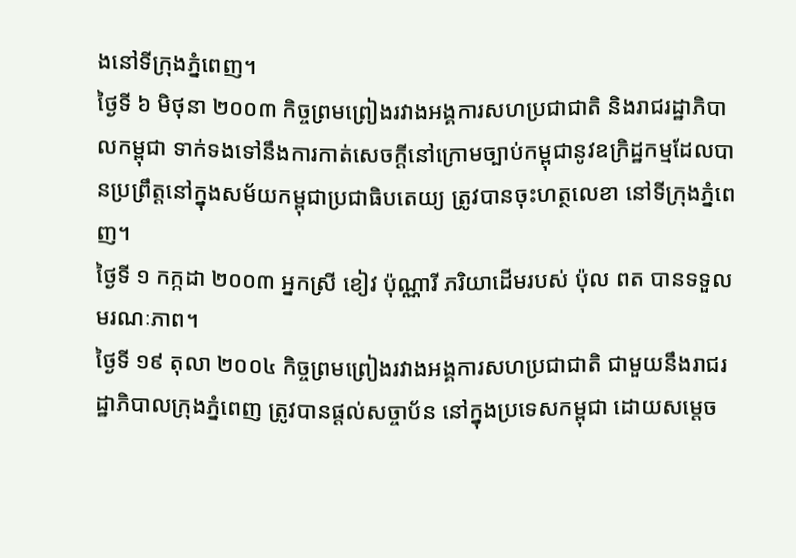ងនៅទីក្រុងភ្នំពេញ។
ថ្ងៃទី ៦ មិថុនា ២០០៣ កិច្ចព្រមព្រៀងរវាងអង្គការសហប្រជាជាតិ និងរាជរដ្ឋាភិបាលកម្ពុជា ទាក់ទងទៅនឹងការកាត់សេចក្តីនៅក្រោមច្បាប់កម្ពុជានូវឧក្រិដ្ឋកម្មដែលបានប្រព្រឹត្តនៅក្នុងសម័យកម្ពុជាប្រជាធិបតេយ្យ ត្រូវបានចុះហត្ថលេខា នៅទីក្រុងភ្នំពេញ។
ថ្ងៃទី ១ កក្កដា ២០០៣ អ្នកស្រី ខៀវ ប៉ុណ្ណារី ភរិយាដើមរបស់ ប៉ុល ពត បានទទួលមរណៈភាព។
ថ្ងៃទី ១៩ តុលា ២០០៤ កិច្ចព្រមព្រៀងរវាងអង្គការសហប្រជាជាតិ ជាមួយនឹងរាជរដ្ឋាភិបាលក្រុងភ្នំពេញ ត្រូវបានផ្តល់សច្ចាប័ន នៅក្នុងប្រទេសកម្ពុជា ដោយសម្តេច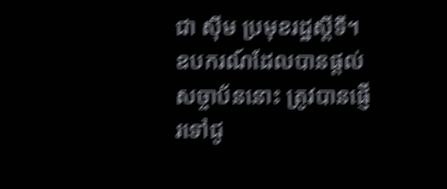ជា ស៊ីម ប្រមុខរដ្ឋស្តីទី។ ឧបករណ៍ដែលបានផ្តល់សច្ចាប័ននោះ ត្រូវបានផ្ញើរទៅជូ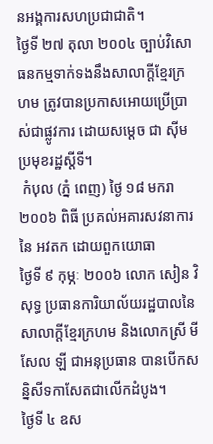នអង្គការសហប្រជាជាតិ។
ថ្ងៃទី ២៧ តុលា ២០០៤ ច្បាប់វិសោធនកម្មទាក់ទងនឹងសាលាក្តីខ្មែរក្រហម ត្រូវបានប្រកាសអោយប្រើប្រាស់ជាផ្លូវការ ដោយសម្ដេច ជា ស៊ីម ប្រមុខរដ្ឋស្តីទី។
 កំបុល (ភ្នំ ពេញ) ថ្ងៃ ១៨ មករា២០០៦ ពិធី ប្រគល់អគារសវនាការនៃ អវតក ដោយពួកយោធា
ថ្ងៃទី ៩ កុម្ភៈ ២០០៦ លោក សៀន វិសុទ្ធ ប្រធានការិយាល័យរដ្ឋបាលនៃសាលាក្តីខ្មែរក្រហម និងលោកស្រី មីសែល ឡី ជាអនុប្រធាន បានបើកសន្និសីទកាសែតជាលើកដំបូង។
ថ្ងៃទី ៤ ឧស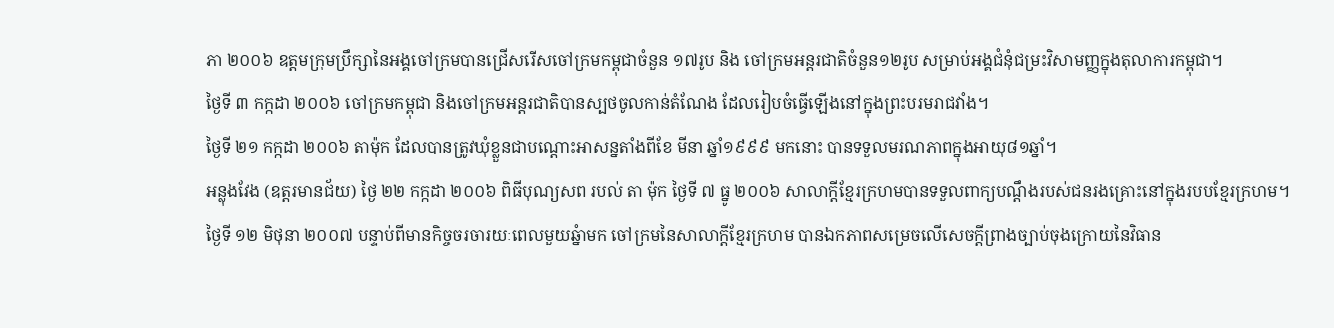ភា ២០០៦ ឧត្តមក្រុមប្រឹក្សានៃអង្គចៅក្រមបានជ្រើសរើសចៅក្រមកម្ពុជាចំនួន ១៧រូប និង ចៅក្រមអន្តរជាតិចំនួន១២រូប សម្រាប់អង្គជំនុំជម្រះវិសាមញ្ញក្នុងតុលាការកម្ពុជា។
ថ្ងៃទី ៣ កក្កដា ២០០៦ ចៅក្រមកម្ពុជា និងចៅក្រមអន្តរជាតិបានស្បថចូលកាន់តំណែង ដែលរៀបចំធ្វើឡើងនៅក្នុងព្រះបរមរាជវាំង។
ថ្ងៃទី ២១ កក្កដា ២០០៦ តាម៉ុក ដែលបានត្រូវឃុំខ្លួនជាបណ្តោះអាសន្នតាំងពីខែ មីនា ឆ្នាំ១៩៩៩ មកនោះ បានទទួលមរណភាពក្នុងអាយុ៨១ឆ្នាំ។
អន្លុងវែង (ឧត្តរមានជ័យ) ថ្ងៃ ២២ កក្កដា ២០០៦ ពិធីបុណ្យសព របល់ តា ម៉ុក ថ្ងៃទី ៧ ធ្នូ ២០០៦ សាលាក្តីខ្មែរក្រហមបានទទួលពាក្យបណ្តឹងរបស់ជនរងគ្រោះនៅក្នុងរបបខ្មែរក្រហម។
ថ្ងៃទី ១២ មិថុនា ២០០៧ បន្ទាប់ពីមានកិច្ចចរចារយៈពេលមួយឆ្នំាមក ចៅក្រមនៃសាលាក្តីខ្មែរក្រហម បានឯកភាពសម្រេចលើសេចក្តីព្រាងច្បាប់ចុងក្រោយនៃវិធាន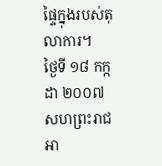ផ្ទៃក្នុងរបស់តុលាការ។
ថ្ងៃទី ១៨ កក្កដា ២០០៧ សហព្រះរាជអា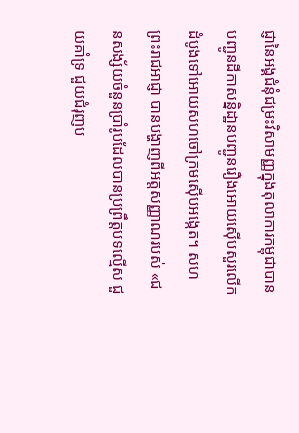ជ្ញានៃអង្គជំនុំជម្រះវិសាមញ្ញក្នុងតុលាការកម្ពុជាបានបញ្ជូនដីកាសន្និដា្ឋនបញ្ជូនរឿងអោយស៊ើបសួរលើកដំបូងទៅអោយសហចៅក្រមស៊ើបអង្កេត។ សហព្រះរាជអាជ្ញា បានបង្ហាញពីអត្តសញ្ញាណរបស់ «ជនសង្ស័យចំនួនប្រាំរូបដែលបានប្រព្រឹត្តបទល្មើស ជួយគាំទ្រ ជួយជំរុញប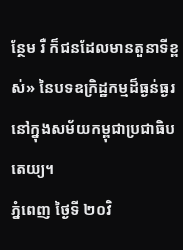ន្ថែម រឺ ក៏ជនដែលមានតួនាទីខ្ពស់» នៃបទឧក្រិដ្ឋកម្មដ៏ធ្ងន់ធ្ងរនៅក្នុងសម័យកម្ពុជាប្រជាធិបតេយ្យ។
ភ្នំពេញ ថ្ងៃទី ២០វិ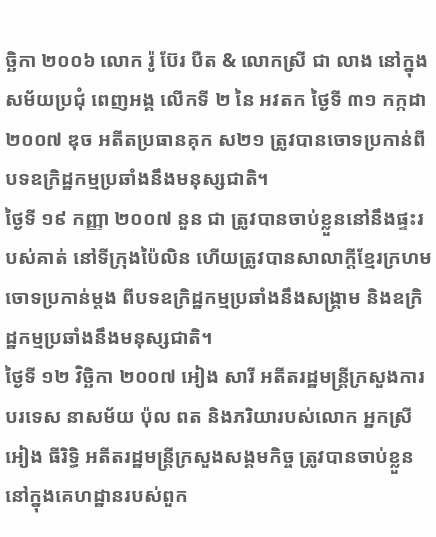ច្ឆិកា ២០០៦ លោក រ៉ូ ប៊ែរ បឺត & លោកស្រី ជា លាង នៅក្នុងសម័យប្រជុំ ពេញអង្គ លើកទី ២ នៃ អវតក ថ្ងៃទី ៣១ កក្កដា ២០០៧ ឌុច អតីតប្រធានគុក ស២១ ត្រូវបានចោទប្រកាន់ពីបទឧក្រិដ្ឋកម្មប្រឆាំងនឹងមនុស្សជាតិ។
ថ្ងៃទី ១៩ កញ្ញា ២០០៧ នួន ជា ត្រូវបានចាប់ខ្លួននៅនឹងផ្ទះរបស់គាត់ នៅទីក្រុងប៉ៃលិន ហើយត្រូវបានសាលាក្តីខ្មែរក្រហមចោទប្រកាន់ម្តង ពីបទឧក្រិដ្ឋកម្មប្រឆាំងនឹងសង្រ្គាម និងឧក្រិដ្ឋកម្មប្រឆាំងនឹងមនុស្សជាតិ។
ថ្ងៃទី ១២ វិចិ្ឆកា ២០០៧ អៀង សារី អតីតរដ្ឋមន្រ្តីក្រសួងការបរទេស នាសម័យ ប៉ុល ពត និងភរិយារបស់លោក អ្នកស្រី អៀង ធីរិទិ្ធ អតីតរដ្ឋមន្ត្រីក្រសួងសង្គមកិច្ច ត្រូវបានចាប់ខ្លួននៅក្នុងគេហដ្ឋានរបស់ពួក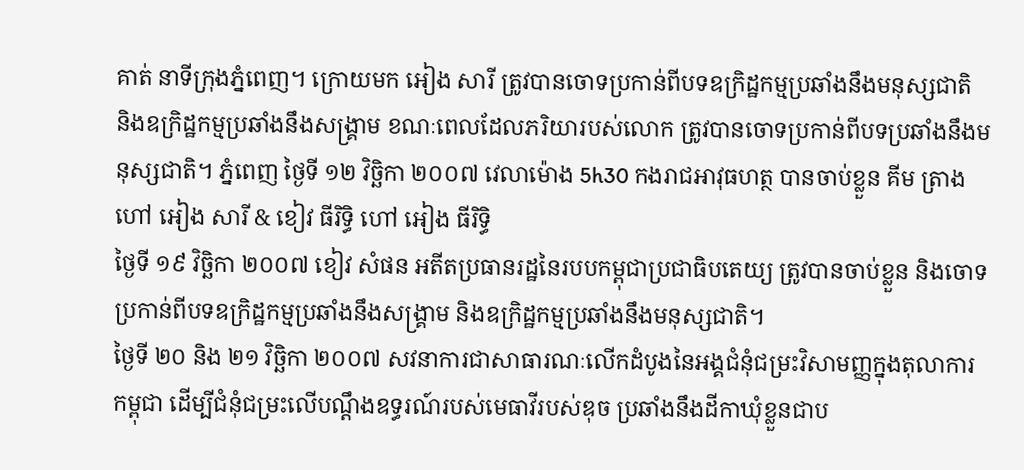គាត់ នាទីក្រុងភ្នំពេញ។ ក្រោយមក អៀង សារី ត្រូវបានចោទប្រកាន់ពីបទឧក្រិដ្ឋកម្មប្រឆាំងនឹងមនុស្សជាតិ និងឧក្រិដ្ឋកម្មប្រឆាំងនឹងសង្រ្គាម ខណៈពេលដែលភរិយារបស់លោក ត្រូវបានចោទប្រកាន់ពីបទប្រឆាំងនឹងមនុស្សជាតិ។ ភ្នំពេញ ថ្ងៃទី ១២ វិច្ឆិកា ២០០៧ វេលាម៉ោង 5h30 កងរាជអាវុធហត្ថ បានចាប់ខ្លួន គីម ត្រាង ហៅ អៀង សារី & ខៀវ ធីរិទ្ធិ ហៅ អៀង ធីរិទ្ធិ
ថ្ងៃទី ១៩ វិចិ្ឆកា ២០០៧ ខៀវ សំផន អតីតប្រធានរដ្ឋនៃរបបកម្ពុជាប្រជាធិបតេយ្យ ត្រូវបានចាប់ខ្លួន និងចោទប្រកាន់ពីបទឧក្រិដ្ឋកម្មប្រឆាំងនឹងសង្គ្រាម និងឧក្រិដ្ឋកម្មប្រឆាំងនឹងមនុស្សជាតិ។
ថ្ងៃទី ២០ និង ២១ វិចិ្ឆកា ២០០៧ សវនាការជាសាធារណៈលើកដំបូងនៃអង្គជំនុំជម្រះវិសាមញ្ញក្នុងតុលាការកម្ពុជា ដើម្បីជំនុំជម្រះលើបណ្តឹងឧទ្ធរណ៍របស់មេធាវីរបស់ឌុច ប្រឆាំងនឹងដីកាឃុំខ្លួនជាប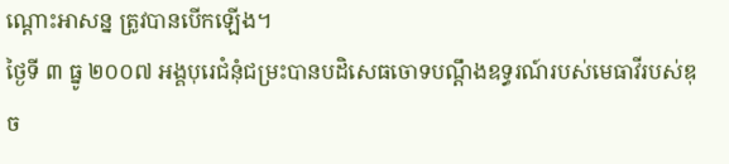ណ្តោះអាសន្ន ត្រូវបានបើកឡើង។
ថ្ងៃទី ៣ ធ្នូ ២០០៧ អង្គបុរេជំនុំជម្រះបានបដិសេធចោទបណ្តឹងឧទ្ធរណ៍របស់មេធាវីរបស់ឌុច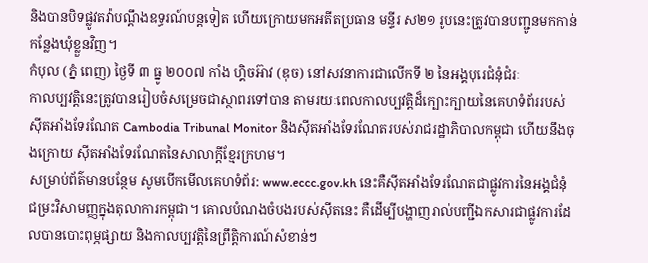និងបានបិទផ្លូវតវ៉ាបណ្តឹងឧទ្ធរណ៍បន្តទៀត ហើយក្រោយមកអតីតប្រធាន មន្ទីរ ស២១ រូបនេះត្រូវបានបញ្ជូនមកកាន់កន្លែងឃុំខ្លួនវិញ។
កំបុល (ភ្នំ ពេញ) ថ្ងៃទី ៣ ធ្នូ ២០០៧ កាំង ហ្គិចអ៊ាវ (ឌុច) នៅសវនាការជាលើកទី ២ នៃអង្គបុរេជំនុំជំរៈ
កាលប្បវត្តិនេះត្រូវបានរៀបចំសម្រេចជាស្ថាពរទៅបាន តាមរយៈពេលកាលប្បវត្តិដ៏ក្បោះក្បាយនៃគេហទំព័ររបស់ស៊ីតអាំងទែរណែត Cambodia Tribunal Monitor និងស៊ីតអាំងទែរណែតរបស់រាជរដ្ឋាភិបាលកម្ពុជា ហើយនឹងចុងក្រោយ ស៊ីតអាំងទែរណែតនៃសាលាក្តីខ្មែរក្រហម។
សម្រាប់ព័ត៌មានបន្ថែម សូមបើកមើលគេហទំព័រ: www.eccc.gov.kh នេះគឺស៊ីតអាំងទែរណែតជាផ្លូវការនៃអង្គជំនុំជម្រះវិសាមញ្ញក្នុងតុលាការកម្ពុជា។ គោលបំណងចំបងរបស់ស៊ីតនេះ គឺដើម្បីបង្ហាញរាល់បញ្ជីឯកសារជាផ្លូវការដែលបានបោះពុម្ភផ្សាយ និងកាលប្បវត្តិនៃព្រឹត្តិការណ៍សំខាន់ៗ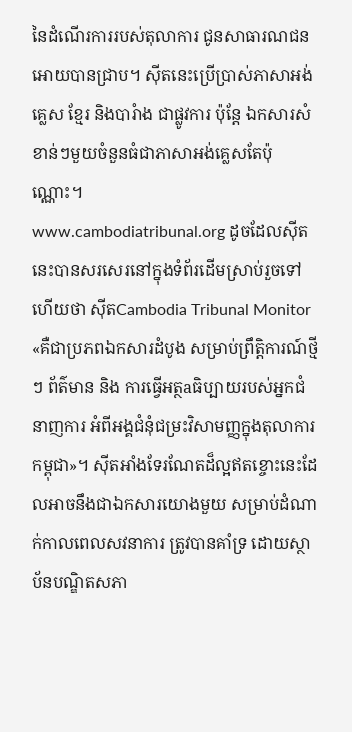នៃដំណើរការរបស់តុលាការ ជូនសាធារណជនអោយបានជ្រាប។ ស៊ីតនេះប្រើប្រាស់ភាសាអង់គ្លេស ខ្មែរ និងបារំាង ជាផ្លូវការ ប៉ុន្តែ ឯកសារសំខាន់ៗមួយចំនួនធំជាភាសាអង់គ្លេសតែប៉ុណ្ណោះ។
www.cambodiatribunal.org ដូចដែលស៊ីតនេះបានសរសេរនៅក្នុងទំព័រដើមស្រាប់រួចទៅហើយថា ស៊ីតCambodia Tribunal Monitor «គឺជាប្រភពឯកសារដំបូង សម្រាប់ព្រឹត្តិការណ៍ថ្មីៗ ព័ត៌មាន និង ការធ្វើអត្ថaធិប្បាយរបស់អ្នកជំនាញការ អំពីអង្គជំនុំជម្រះវិសាមញ្ញក្នុងតុលាការកម្ពុជា»។ ស៊ីតអាំងទែរណែតដ៏ល្អឥតខ្ចោះនេះដែលអាចនឹងជាឯកសារយោងមួយ សម្រាប់ដំណាក់កាលពេលសវនាការ ត្រូវបានគាំទ្រ ដោយស្ថាប័នបណ្ឌិតសភា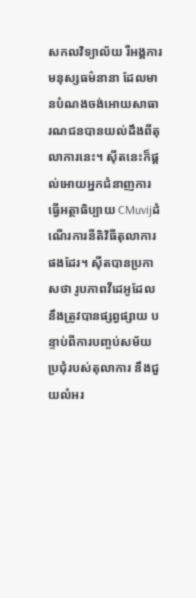សកលវិទ្យាល័យ រឺអង្គការមនុស្សធម៌នានា ដែលមានបំណងចង់អោយសាធារណជនបានយល់ដឹងពីតុលាការនេះ។ ស៊ីតនេះក៏ផ្តល់អោយអ្នកជំនាញការធ្វើអត្ថាធិប្បាយ CMuvijដំណើរការនីតិវិធីតុលាការផងដែរ។ ស៊ីតបានប្រកាសថា រូបភាពវីដេអូដែលនឹងត្រូវបានផ្សព្វផ្សាយ បន្ទាប់ពីការបញ្ចប់សម័យប្រជុំរបស់តុលាការ នឹងជួយលំអរ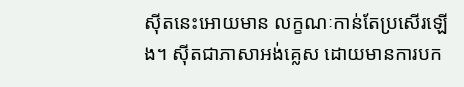ស៊ីតនេះអោយមាន លក្ខណៈកាន់តែប្រសើរឡើង។ ស៊ីតជាភាសាអង់គ្លេស ដោយមានការបក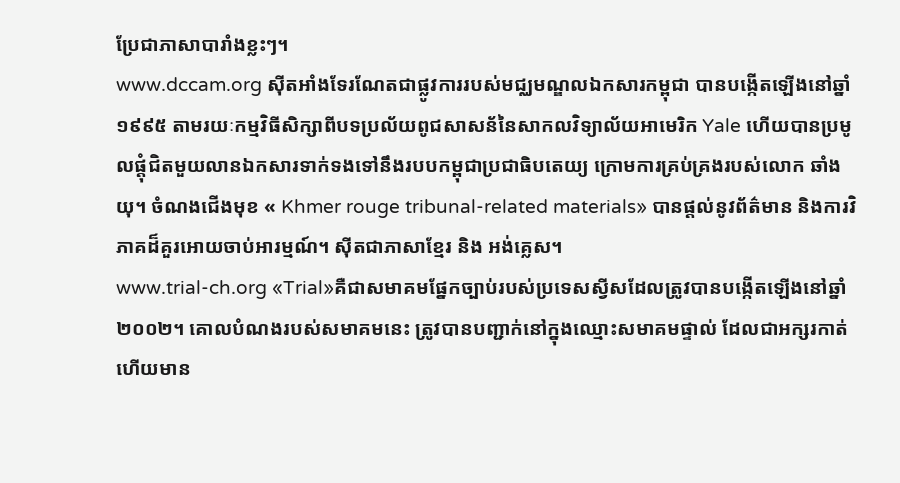ប្រែជាភាសាបារាំងខ្លះៗ។
www.dccam.org ស៊ីតអាំងទែរណែតជាផ្លូវការរបស់មជ្ឈមណ្ឌលឯកសារកម្ពុជា បានបង្កើតឡើងនៅឆ្នាំ១៩៩៥ តាមរយៈកម្មវិធីសិក្សាពីបទប្រល័យពូជសាសន័នៃសាកលវិទ្យាល័យអាមេរិក Yale ហើយបានប្រមូលផ្តុំជិតមួយលានឯកសារទាក់ទងទៅនឹងរបបកម្ពុជាប្រជាធិបតេយ្យ ក្រោមការគ្រប់គ្រងរបស់លោក ឆាំង យុ។ ចំណងជើងមុខ « Khmer rouge tribunal-related materials» បានផ្តល់នូវព័ត៌មាន និងការវិភាគដ៏គួរអោយចាប់អារម្មណ៍។ ស៊ីតជាភាសាខ្មែរ និង អង់គ្លេស។
www.trial-ch.org «Trial»គឺជាសមាគមផ្នែកច្បាប់របស់ប្រទេសស្វីសដែលត្រូវបានបង្កើតឡើងនៅឆ្នាំ២០០២។ គោលបំណងរបស់សមាគមនេះ ត្រូវបានបញ្ជាក់នៅក្នុងឈ្មោះសមាគមផ្ទាល់ ដែលជាអក្សរកាត់ ហើយមាន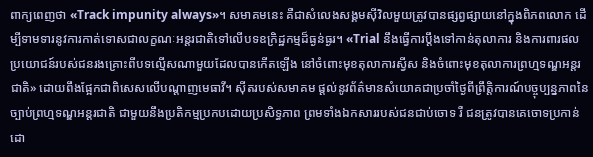ពាក្យពេញថា «Track impunity always»។ សមាគមនេះ គឺជាសំលេងសង្គមស៊ីវិលមួយត្រូវបានផ្សព្វផ្សាយនៅក្នុងពិភពលោក ដើម្បីទាមទារនូវការកាត់ទោសជាលក្ខណៈអន្តរជាតិទៅលើបទឧក្រិដ្ឋកម្មដ៏ធ្ងន់ធ្ងរ។ «Trial នឹងធ្វើការប្តឹងទៅកាន់តុលាការ និងការពារផលប្រយោជន៍របស់ជនរងគ្រោះពីបទល្មើសណាមួយដែលបានកើតឡើង នៅចំពោះមុខតុលាការស្វីស និងចំពោះមុខតុលាការព្រហ្មទណ្ឌអន្តរជាតិ» ដោយពឹងផ្អែកជាពិសេសលើបណ្តាញមេធាវី។ ស៊ីតរបស់សមាគម ផ្តល់នូវព័ត៌មានសំយោគជាប្រចាំថ្ងៃពីព្រឹត្តិការណ៍បច្ចុប្បន្នភាពនៃច្បាប់ព្រហ្មទណ្ឌអន្តរជាតិ ជាមួយនឹងប្រតិកម្មប្រកបដោយប្រសិទ្ធភាព ព្រមទាំងឯកសាររបស់ជនជាប់ចោទ រឺ ជនត្រូវបានគេចោទប្រកាន់ ដោ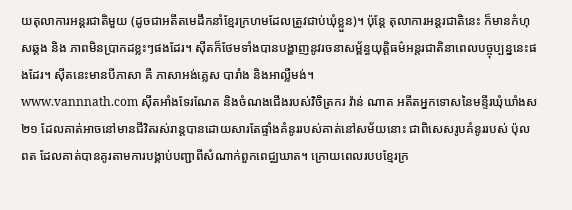យតុលាការអន្តរជាតិមួយ (ដូចជាអតីតមេដឹកនាំខ្មែរក្រហមដែលត្រូវជាប់ឃុំខ្លួន)។ ប៉ុន្តែ តុលាការអន្តរជាតិនេះ ក៏មានកំហុសឆ្គង និង ភាពមិនប្រាកដខ្លះៗផងដែរ។ ស៊ីតក៏ថែមទាំងបានបង្ហាញនូវរចនាសម្ព័ន្ធយុត្តិធម៌អន្តរជាតិនាពេលបច្ចុប្បន្ននេះផងដែរ។ ស៊ីតនេះមានបីភាសា គឺ ភាសាអង់គ្លេស បារាំង និងអាល្លឺមង់។
www.vannnath.com ស៊ីតអាំងទែរណែត និងចំណងជើងរបស់វិចិត្រករ វ៉ាន់ ណាត អតីតអ្នកទោសនៃមន្ទីរឃុំឃាំងស២១ ដែលគាត់អាចនៅមានជីវិតរស់រាន្តបានដោយសារតែផ្ទាំងគំនូររបស់គាត់នៅសម័យនោះ ជាពិសេសរូបគំនូររបស់ ប៉ុល ពត ដែលគាត់បានគូរតាមការបង្គាប់បញ្ជាពីសំណាក់ពួកពេជ្ឈឃាត។ ក្រោយពេលរបបខ្មែរក្រ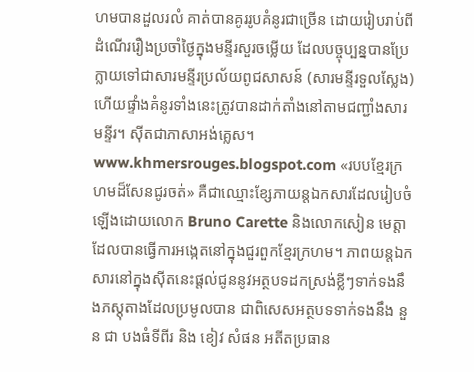ហមបានដួលរលំ គាត់បានគូររូបគំនូរជាច្រើន ដោយរៀបរាប់ពីដំណើររឿងប្រចាំថ្ងៃក្នុងមន្ទីរសួរចម្លើយ ដែលបច្ចុប្បន្នបានប្រែក្លាយទៅជាសារមន្ទីរប្រល័យពូជសាសន៍ (សារមន្ទីរទួលស្លែង) ហើយផ្ទាំងគំនូរទាំងនេះត្រូវបានដាក់តាំងនៅតាមជញ្ជាំងសារមន្ទីរ។ ស៊ីតជាភាសាអង់គ្លេស។ www.khmersrouges.blogspot.com «របបខ្មែរក្រហមដ៏សែនជូរចត់» គឺជាឈ្មោះខ្សែភាយន្តឯកសារដែលរៀបចំឡើងដោយលោក Bruno Carette និងលោកសៀន មេត្តា ដែលបានធ្វើការអង្កេតនៅក្នុងជួរពួកខ្មែរក្រហម។ ភាពយន្តឯកសារនៅក្នុងស៊ីតនេះផ្តល់ជូននូវអត្ថបទដកស្រង់ខ្លីៗទាក់ទងនឹងភស្តុតាងដែលប្រមូលបាន ជាពិសេសអត្ថបទទាក់ទងនឹង នួន ជា បងធំទីពីរ និង ខៀវ សំផន អតីតប្រធាន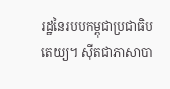រដ្ឋនៃរបបកម្ពុជាប្រជាធិបតេយ្យ។ ស៊ីតជាភាសាបា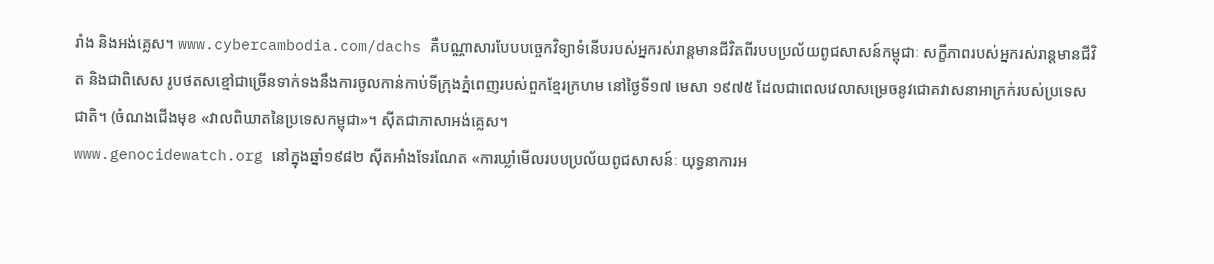រាំង និងអង់គ្លេស។ www.cybercambodia.com/dachs គឺបណ្ណាសារបែបបច្ចេកវិទ្យាទំនើបរបស់អ្នករស់រាន្តមានជីវិតពីរបបប្រល័យពូជសាសន៍កម្ពុជាៈ សក្ខីភាពរបស់អ្នករស់រាន្តមានជីវិត និងជាពិសេស រូបថតសខ្មៅជាច្រើនទាក់ទងនឹងការចូលកាន់កាប់ទីក្រុងភ្នំពេញរបស់ពួកខ្មែរក្រហម នៅថ្ងៃទី១៧ មេសា ១៩៧៥ ដែលជាពេលវេលាសម្រេចនូវជោគវាសនាអាក្រក់របស់ប្រទេសជាតិ។ (ចំណងជើងមុខ «វាលពិឃាតនៃប្រទេសកម្ពុជា»។ ស៊ីតជាភាសាអង់គ្លេស។
www.genocidewatch.org នៅក្នុងឆ្នាំ១៩៨២ ស៊ីតអាំងទែរណែត «ការឃ្លាំមើលរបបប្រល័យពូជសាសន៍ៈ យុទ្ធនាការអ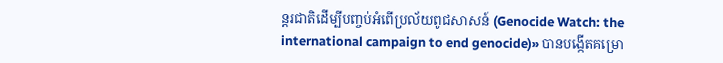ន្តរជាតិដើម្បីបញ្ចប់អំពើប្រល័យពូជសាសន៍ (Genocide Watch: the international campaign to end genocide)» បានបង្កើតគម្រោ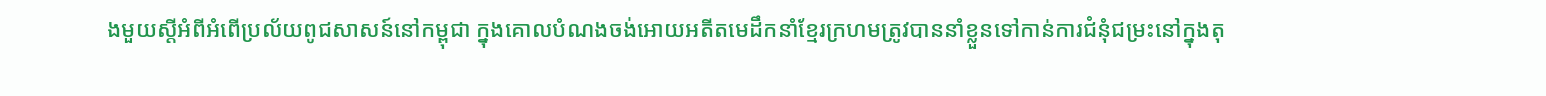ងមួយស្តីអំពីអំពើប្រល័យពូជសាសន៍នៅកម្ពុជា ក្នុងគោលបំណងចង់អោយអតីតមេដឹកនាំខ្មែរក្រហមត្រូវបាននាំខ្លួនទៅកាន់ការជំនុំជម្រះនៅក្នុងតុ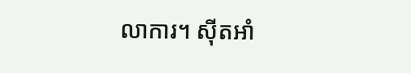លាការ។ ស៊ីតអាំ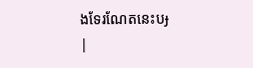ងទែរណែតនេះបɟ
|